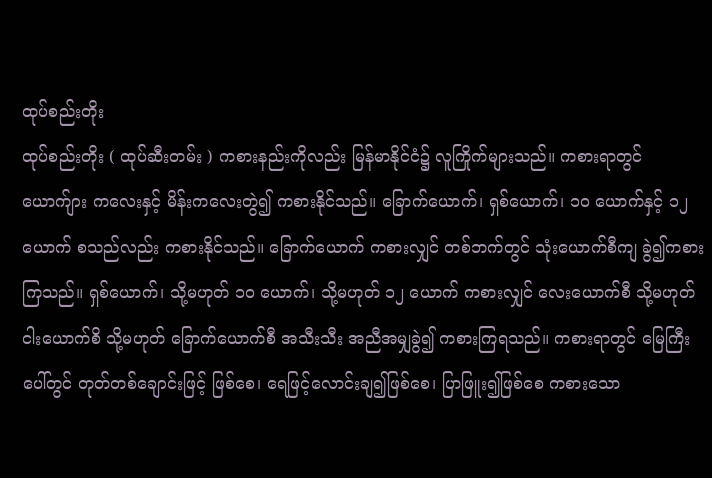ထုပ်စည်းတိုး
ထုပ်စည်းတိုး ( ထုပ်ဆီးတမ်း ) ကစားနည်းကိုလည်း မြန်မာနိုင်ငံ၌ လူကြိုက်များသည်။ ကစားရာတွင် ယောက်ျား ကလေးနှင့် မိန်းကလေးတွဲ၍ ကစားနိုင်သည်။ ခြောက်ယောက်၊ ရှစ်ယောက်၊ ၁ဝ ယောက်နှင့် ၁၂ ယောက် စသည်လည်း ကစားနိုင်သည်။ ခြောက်ယောက် ကစားလျှင် တစ်ဘက်တွင် သုံးယောက်စီကျ ခွဲ၍ကစားကြသည်။ ရှစ်ယောက်၊ သို့မဟုတ် ၁ဝ ယောက်၊ သို့မဟုတ် ၁၂ ယောက် ကစားလျှင် လေးယောက်စီ သို့မဟုတ် ငါးယောက်စိ သို့မဟုတ် ခြောက်ယောက်စီ အသီးသီး အညီအမျှခွဲ၍ ကစားကြရသည်။ ကစားရာတွင် မြေကြီးပေါ်တွင် တုတ်တစ်ချောင်းဖြင့် ဖြစ်စေ၊ ရေဖြင့်လောင်းချ၍ဖြစ်စေ၊ ပြာဖြူး၍ဖြစ်စေ ကစားသော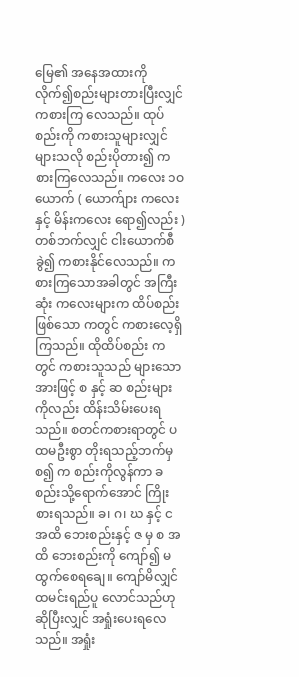မြေ၏ အနေအထားကို လိုက်၍စည်းများတားပြီးလျှင် ကစားကြ လေသည်။ ထုပ်စည်းကို ကစားသူများလျှင် များသလို စည်းပိုတား၍ ကစားကြလေသည်။ ကလေး ၁ဝ ယောက် ( ယောက်ျား ကလေးနှင့် မိန်းကလေး ရော၍လည်း ) တစ်ဘက်လျှင် ငါးယောက်စီခွဲ၍ ကစားနိုင်လေသည်။ ကစားကြသောအခါတွင် အကြီးဆုံး ကလေးများက ထိပ်စည်းဖြစ်သော ကတွင် ကစားလေ့ရှိကြသည်။ ထိုထိပ်စည်း က တွင် ကစားသူသည် များသောအားဖြင့် စ နှင့် ဆ စည်းများကိုလည်း ထိန်းသိမ်းပေးရ သည်။ စတင်ကစားရာတွင် ပထမဦးစွာ တိုးရသည့်ဘက်မှစ၍ က စည်းကိုလွန်ကာ ခ စည်းသို့ရောက်အောင် ကြိုးစားရသည်။ ခ၊ ဂ၊ ဃ နှင့် င အထိ ဘေးစည်းနှင့် ဇ မှ စ အထိ ဘေးစည်းကို ကျော်၍ မထွက်စေရချေ။ ကျော်မိလျှင် ထမင်းရည်ပူ လောင်သည်ဟု ဆိုပြီးလျှင် အရှုံးပေးရလေသည်။ အရှုံး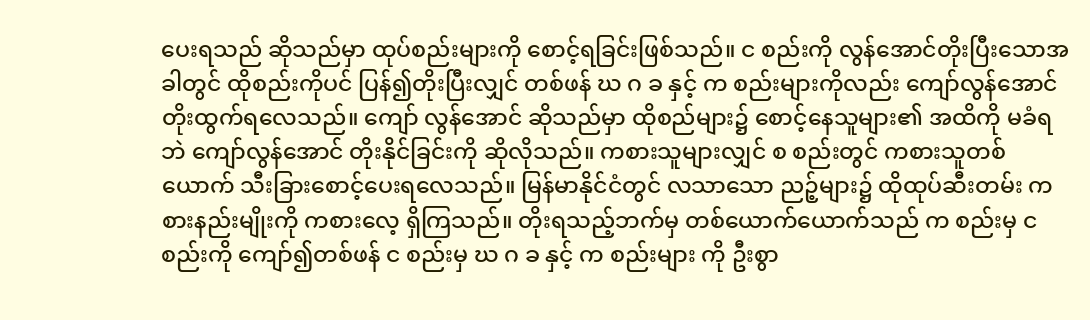ပေးရသည် ဆိုသည်မှာ ထုပ်စည်းများကို စောင့်ရခြင်းဖြစ်သည်။ င စည်းကို လွန်အောင်တိုးပြီးသောအခါတွင် ထိုစည်းကိုပင် ပြန်၍တိုးပြီးလျှင် တစ်ဖန် ဃ ဂ ခ နှင့် က စည်းများကိုလည်း ကျော်လွန်အောင် တိုးထွက်ရလေသည်။ ကျော် လွန်အောင် ဆိုသည်မှာ ထိုစည်များ၌ စောင့်နေသူများ၏ အထိကို မခံရဘဲ ကျော်လွန်အောင် တိုးနိုင်ခြင်းကို ဆိုလိုသည်။ ကစားသူများလျှင် စ စည်းတွင် ကစားသူတစ်ယောက် သီးခြားစောင့်ပေးရလေသည်။ မြန်မာနိုင်ငံတွင် လသာသော ညဉ့်များ၌ ထိုထုပ်ဆီးတမ်း ကစားနည်းမျိုးကို ကစားလေ့ ရှိကြသည်။ တိုးရသည့်ဘက်မှ တစ်ယောက်ယောက်သည် က စည်းမှ င စည်းကို ကျော်၍တစ်ဖန် င စည်းမှ ဃ ဂ ခ နှင့် က စည်းများ ကို ဦးစွာ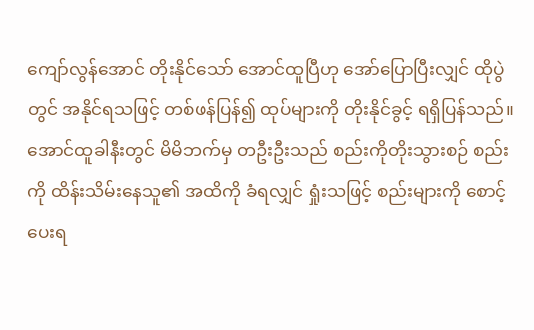ကျော်လွန်အောင် တိုးနိုင်သော် အောင်ထူပြီဟု အော်ပြောပြီးလျှင် ထိုပွဲတွင် အနိုင်ရသဖြင့် တစ်ဖန်ပြန်၍ ထုပ်များကို တိုးနိုင်ခွင့် ရရှိပြန်သည်။
အောင်ထူခါနီးတွင် မိမိဘက်မှ တဦးဦးသည် စည်းကိုတိုးသွားစဉ် စည်းကို ထိန်းသိမ်းနေသူ၏ အထိကို ခံရလျှင် ရှုံးသဖြင့် စည်းများကို စောင့်ပေးရ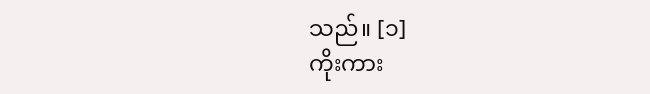သည်။ [၁]
ကိုးကား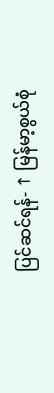ပြင်ဆင်ရန်- ↑ မြန်မာ့စွယ်စုံ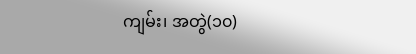ကျမ်း၊ အတွဲ(၁၀)